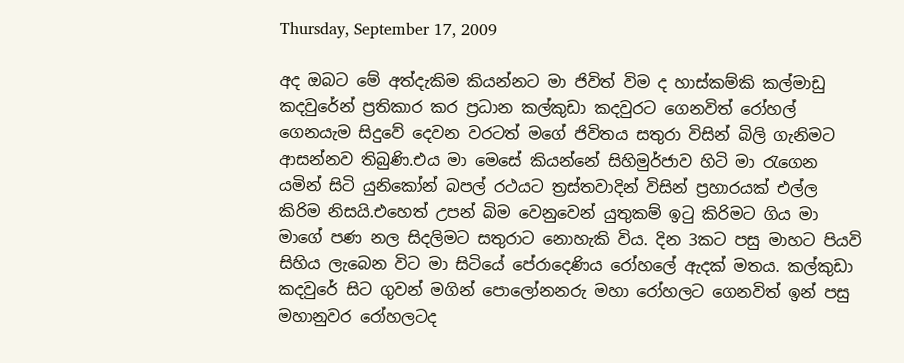Thursday, September 17, 2009

අද ඔබට මේ අත්දැකිම කියන්නට මා ජිවිත් විම ද හාස්කම්කි කල්මාඩු කදවුරේන් ප්‍රතිකාර කර ප්‍රධාන කල්කුඩා කදවුරට ගෙනවිත් රෝහල් ගෙනයැම සිදුවේ දෙවන වරටත් මගේ ජිවිතය සතුරා විසින් බිලි ගැනිමට ආසන්නව තිබුණි.එය මා මෙසේ කියන්නේ සිහිමුර්ජාව හිටි මා රැගෙන යමින් සිටි යුනිකෝන් බපල් රථයට ත්‍රස්තවාදින් විසින් ප්‍රහාරයක් එල්ල කිරිම නිසයි.එහෙත් උපන් බිම වෙනුවෙන් යුතුකම් ඉටු කිරිමට ගිය මා මාගේ පණ නල සිදලිමට සතුරාට නොහැකි විය. දින 3කට පසු මාහට පියවි සිහිය ලැබෙන විට මා සිටියේ පේරාදෙණිය රෝහලේ ඇදක් මතය. කල්කුඩා කදවුරේ සිට ගුවන් මගින් පොලෝනනරු මහා රෝහලට ගෙනවිත් ඉන් පසු මහානුවර රෝහලටද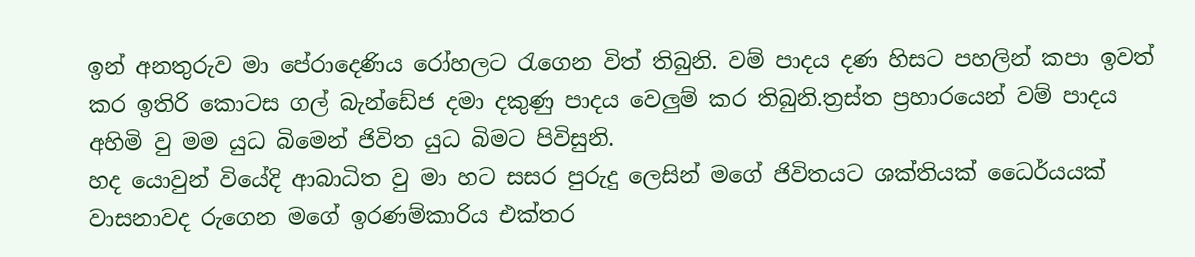ඉන් අනතුරුව මා පේරාදෙණිය රෝහලට රැගෙන විත් තිබුනි. වම් පාදය දණ හිසට පහලින් කපා ඉවත් කර ඉතිරි කොටස ගල් බැන්ඩේජ දමා දකුණු පාදය වෙලුම් කර තිබුනි.ත්‍රස්ත ප්‍රහාරයෙන් වම් පාදය අහිමි වු මම යුධ බිමෙන් ජිවිත යුධ බිමට පිවිසුනි.
හද යොවුන් වියේදි ආබාධිත වු මා හට සසර පුරුදු ලෙසින් මගේ ජිවිතයට ශක්තියක් ධෛර්යයක් වාසනාවද රුගෙන මගේ ඉරණම්කාරිය එක්තර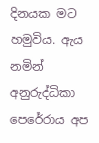දිනයක මට හමුවිය. ඇය නමින් අනුරුද්ධිකා පෙරේරාය අප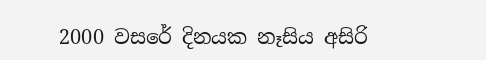2000 වසරේ දිනයක නෑසිය අසිරි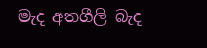මැද අතගීලි බැද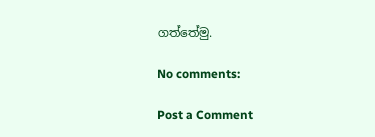ගත්තේමු.

No comments:

Post a Comment